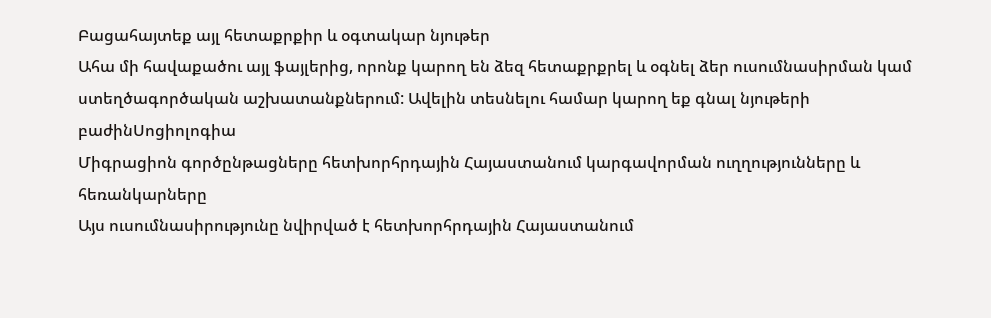Բացահայտեք այլ հետաքրքիր և օգտակար նյութեր
Ահա մի հավաքածու այլ ֆայլերից, որոնք կարող են ձեզ հետաքրքրել և օգնել ձեր ուսումնասիրման կամ ստեղծագործական աշխատանքներում: Ավելին տեսնելու համար կարող եք գնալ նյութերի բաժինՍոցիոլոգիա
Միգրացիոն գործընթացները հետխորհրդային Հայաստանում կարգավորման ուղղությունները և հեռանկարները
Այս ուսումնասիրությունը նվիրված է հետխորհրդային Հայաստանում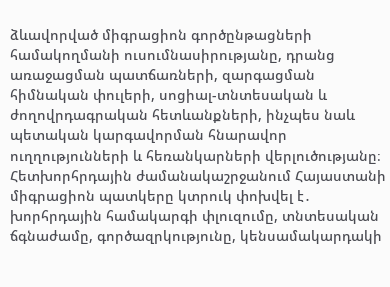ձևավորված միգրացիոն գործընթացների համակողմանի ուսումնասիրությանը, դրանց առաջացման պատճառների, զարգացման հիմնական փուլերի, սոցիալ-տնտեսական և ժողովրդագրական հետևանքների, ինչպես նաև պետական կարգավորման հնարավոր ուղղությունների և հեռանկարների վերլուծությանը։ Հետխորհրդային ժամանակաշրջանում Հայաստանի միգրացիոն պատկերը կտրուկ փոխվել է․ խորհրդային համակարգի փլուզումը, տնտեսական ճգնաժամը, գործազրկությունը, կենսամակարդակի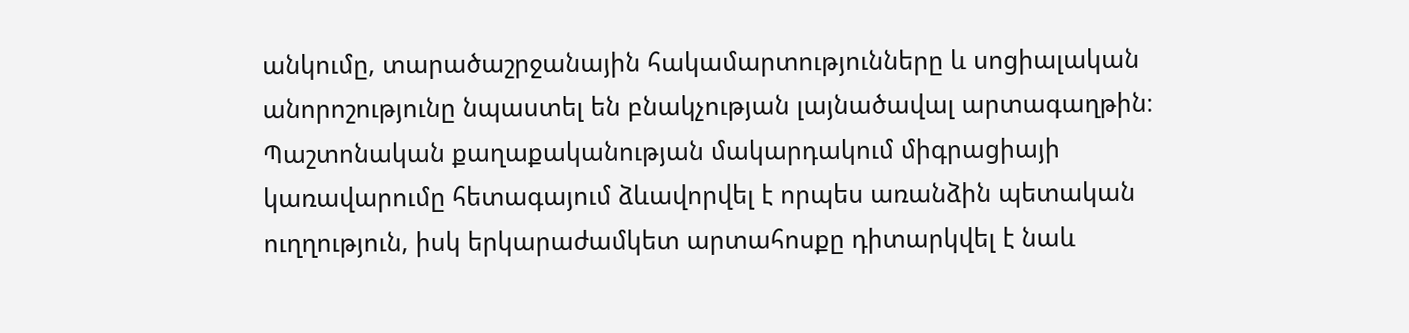անկումը, տարածաշրջանային հակամարտությունները և սոցիալական անորոշությունը նպաստել են բնակչության լայնածավալ արտագաղթին։ Պաշտոնական քաղաքականության մակարդակում միգրացիայի կառավարումը հետագայում ձևավորվել է որպես առանձին պետական ուղղություն, իսկ երկարաժամկետ արտահոսքը դիտարկվել է նաև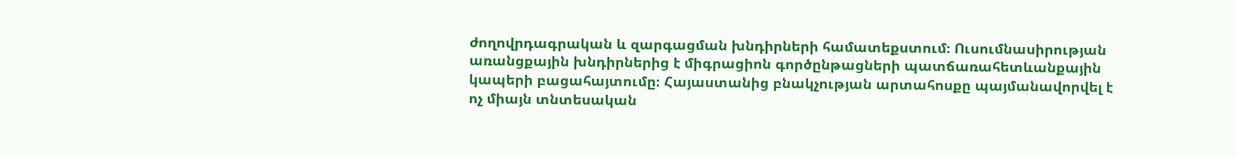ժողովրդագրական և զարգացման խնդիրների համատեքստում։ Ուսումնասիրության առանցքային խնդիրներից է միգրացիոն գործընթացների պատճառահետևանքային կապերի բացահայտումը։ Հայաստանից բնակչության արտահոսքը պայմանավորվել է ոչ միայն տնտեսական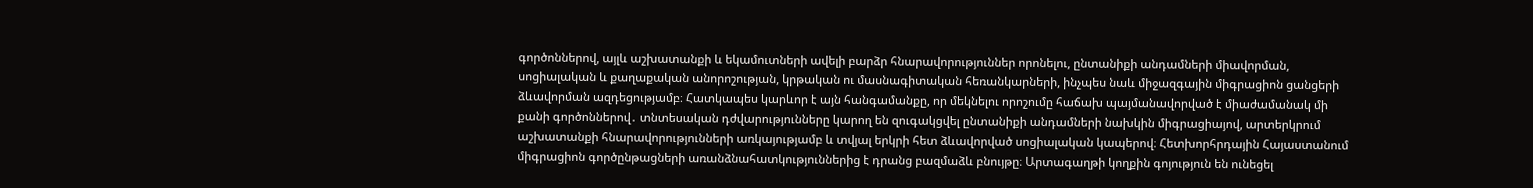գործոններով, այլև աշխատանքի և եկամուտների ավելի բարձր հնարավորություններ որոնելու, ընտանիքի անդամների միավորման, սոցիալական և քաղաքական անորոշության, կրթական ու մասնագիտական հեռանկարների, ինչպես նաև միջազգային միգրացիոն ցանցերի ձևավորման ազդեցությամբ։ Հատկապես կարևոր է այն հանգամանքը, որ մեկնելու որոշումը հաճախ պայմանավորված է միաժամանակ մի քանի գործոններով․ տնտեսական դժվարությունները կարող են զուգակցվել ընտանիքի անդամների նախկին միգրացիայով, արտերկրում աշխատանքի հնարավորությունների առկայությամբ և տվյալ երկրի հետ ձևավորված սոցիալական կապերով։ Հետխորհրդային Հայաստանում միգրացիոն գործընթացների առանձնահատկություններից է դրանց բազմաձև բնույթը։ Արտագաղթի կողքին գոյություն են ունեցել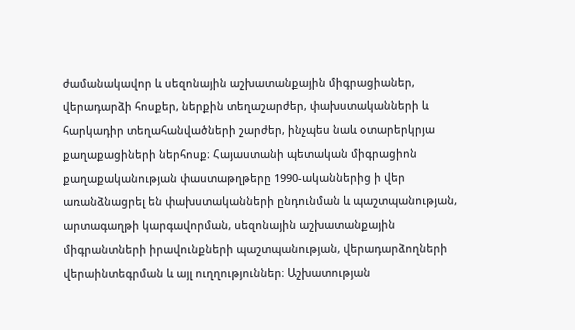ժամանակավոր և սեզոնային աշխատանքային միգրացիաներ, վերադարձի հոսքեր, ներքին տեղաշարժեր, փախստականների և հարկադիր տեղահանվածների շարժեր, ինչպես նաև օտարերկրյա քաղաքացիների ներհոսք։ Հայաստանի պետական միգրացիոն քաղաքականության փաստաթղթերը 1990-ականներից ի վեր առանձնացրել են փախստականների ընդունման և պաշտպանության, արտագաղթի կարգավորման, սեզոնային աշխատանքային միգրանտների իրավունքների պաշտպանության, վերադարձողների վերաինտեգրման և այլ ուղղություններ։ Աշխատության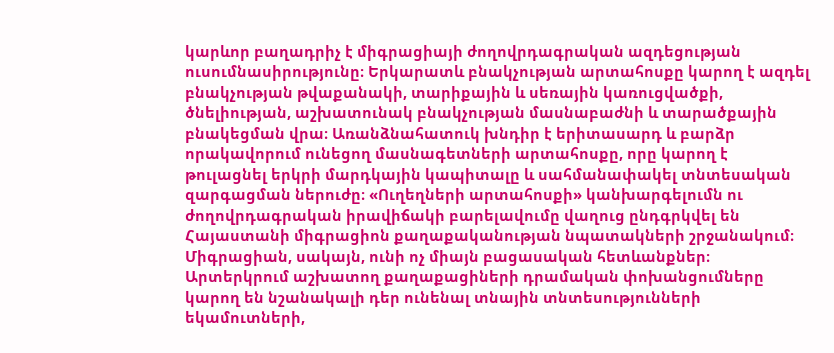կարևոր բաղադրիչ է միգրացիայի ժողովրդագրական ազդեցության ուսումնասիրությունը։ Երկարատև բնակչության արտահոսքը կարող է ազդել բնակչության թվաքանակի, տարիքային և սեռային կառուցվածքի, ծնելիության, աշխատունակ բնակչության մասնաբաժնի և տարածքային բնակեցման վրա։ Առանձնահատուկ խնդիր է երիտասարդ և բարձր որակավորում ունեցող մասնագետների արտահոսքը, որը կարող է թուլացնել երկրի մարդկային կապիտալը և սահմանափակել տնտեսական զարգացման ներուժը։ «Ուղեղների արտահոսքի» կանխարգելումն ու ժողովրդագրական իրավիճակի բարելավումը վաղուց ընդգրկվել են Հայաստանի միգրացիոն քաղաքականության նպատակների շրջանակում։ Միգրացիան, սակայն, ունի ոչ միայն բացասական հետևանքներ։ Արտերկրում աշխատող քաղաքացիների դրամական փոխանցումները կարող են նշանակալի դեր ունենալ տնային տնտեսությունների եկամուտների,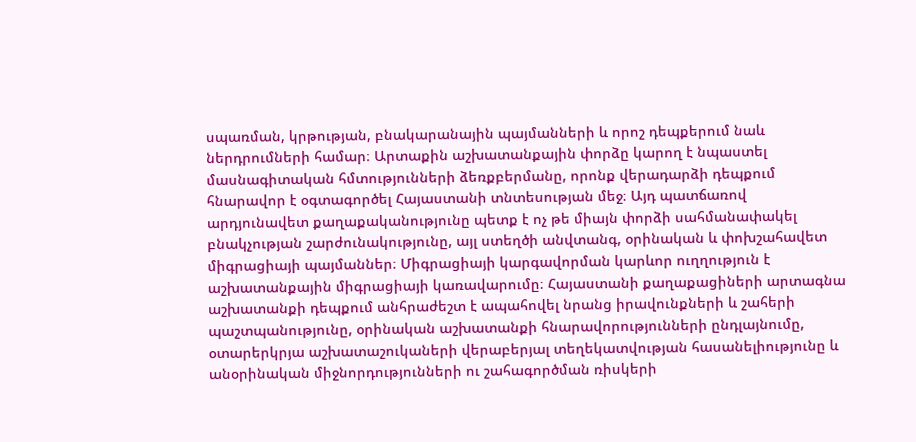սպառման, կրթության, բնակարանային պայմանների և որոշ դեպքերում նաև ներդրումների համար։ Արտաքին աշխատանքային փորձը կարող է նպաստել մասնագիտական հմտությունների ձեռքբերմանը, որոնք վերադարձի դեպքում հնարավոր է օգտագործել Հայաստանի տնտեսության մեջ։ Այդ պատճառով արդյունավետ քաղաքականությունը պետք է ոչ թե միայն փորձի սահմանափակել բնակչության շարժունակությունը, այլ ստեղծի անվտանգ, օրինական և փոխշահավետ միգրացիայի պայմաններ։ Միգրացիայի կարգավորման կարևոր ուղղություն է աշխատանքային միգրացիայի կառավարումը։ Հայաստանի քաղաքացիների արտագնա աշխատանքի դեպքում անհրաժեշտ է ապահովել նրանց իրավունքների և շահերի պաշտպանությունը, օրինական աշխատանքի հնարավորությունների ընդլայնումը, օտարերկրյա աշխատաշուկաների վերաբերյալ տեղեկատվության հասանելիությունը և անօրինական միջնորդությունների ու շահագործման ռիսկերի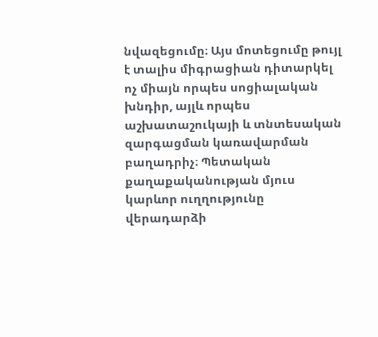նվազեցումը։ Այս մոտեցումը թույլ է տալիս միգրացիան դիտարկել ոչ միայն որպես սոցիալական խնդիր, այլև որպես աշխատաշուկայի և տնտեսական զարգացման կառավարման բաղադրիչ։ Պետական քաղաքականության մյուս կարևոր ուղղությունը վերադարձի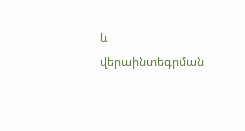և վերաինտեգրման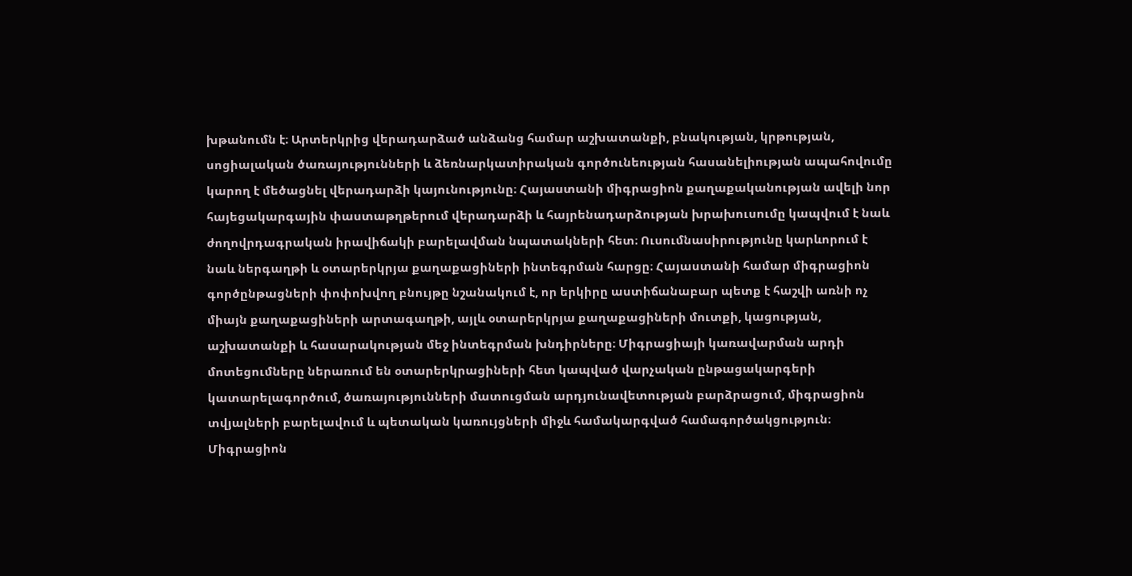խթանումն է։ Արտերկրից վերադարձած անձանց համար աշխատանքի, բնակության, կրթության, սոցիալական ծառայությունների և ձեռնարկատիրական գործունեության հասանելիության ապահովումը կարող է մեծացնել վերադարձի կայունությունը։ Հայաստանի միգրացիոն քաղաքականության ավելի նոր հայեցակարգային փաստաթղթերում վերադարձի և հայրենադարձության խրախուսումը կապվում է նաև ժողովրդագրական իրավիճակի բարելավման նպատակների հետ։ Ուսումնասիրությունը կարևորում է նաև ներգաղթի և օտարերկրյա քաղաքացիների ինտեգրման հարցը։ Հայաստանի համար միգրացիոն գործընթացների փոփոխվող բնույթը նշանակում է, որ երկիրը աստիճանաբար պետք է հաշվի առնի ոչ միայն քաղաքացիների արտագաղթի, այլև օտարերկրյա քաղաքացիների մուտքի, կացության, աշխատանքի և հասարակության մեջ ինտեգրման խնդիրները։ Միգրացիայի կառավարման արդի մոտեցումները ներառում են օտարերկրացիների հետ կապված վարչական ընթացակարգերի կատարելագործում, ծառայությունների մատուցման արդյունավետության բարձրացում, միգրացիոն տվյալների բարելավում և պետական կառույցների միջև համակարգված համագործակցություն։ Միգրացիոն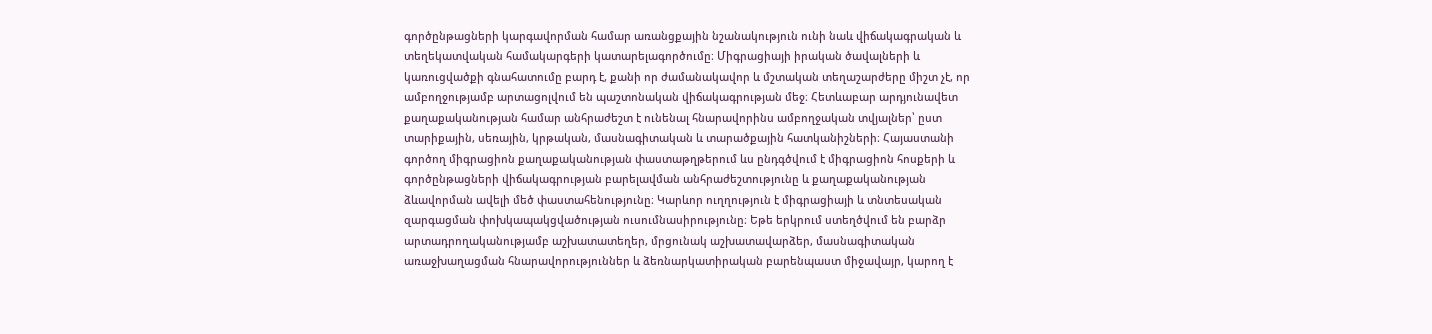գործընթացների կարգավորման համար առանցքային նշանակություն ունի նաև վիճակագրական և տեղեկատվական համակարգերի կատարելագործումը։ Միգրացիայի իրական ծավալների և կառուցվածքի գնահատումը բարդ է, քանի որ ժամանակավոր և մշտական տեղաշարժերը միշտ չէ, որ ամբողջությամբ արտացոլվում են պաշտոնական վիճակագրության մեջ։ Հետևաբար արդյունավետ քաղաքականության համար անհրաժեշտ է ունենալ հնարավորինս ամբողջական տվյալներ՝ ըստ տարիքային, սեռային, կրթական, մասնագիտական և տարածքային հատկանիշների։ Հայաստանի գործող միգրացիոն քաղաքականության փաստաթղթերում ևս ընդգծվում է միգրացիոն հոսքերի և գործընթացների վիճակագրության բարելավման անհրաժեշտությունը և քաղաքականության ձևավորման ավելի մեծ փաստահենությունը։ Կարևոր ուղղություն է միգրացիայի և տնտեսական զարգացման փոխկապակցվածության ուսումնասիրությունը։ Եթե երկրում ստեղծվում են բարձր արտադրողականությամբ աշխատատեղեր, մրցունակ աշխատավարձեր, մասնագիտական առաջխաղացման հնարավորություններ և ձեռնարկատիրական բարենպաստ միջավայր, կարող է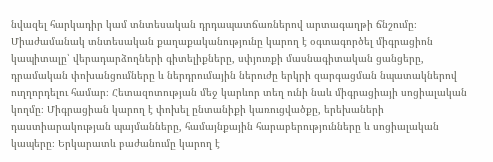նվազել հարկադիր կամ տնտեսական դրդապատճառներով արտագաղթի ճնշումը։ Միաժամանակ տնտեսական քաղաքականությունը կարող է օգտագործել միգրացիոն կապիտալը՝ վերադարձողների գիտելիքները, սփյուռքի մասնագիտական ցանցերը, դրամական փոխանցումները և ներդրումային ներուժը երկրի զարգացման նպատակներով ուղղորդելու համար։ Հետազոտության մեջ կարևոր տեղ ունի նաև միգրացիայի սոցիալական կողմը։ Միգրացիան կարող է փոխել ընտանիքի կառուցվածքը, երեխաների դաստիարակության պայմանները, համայնքային հարաբերությունները և սոցիալական կապերը։ Երկարատև բաժանումը կարող է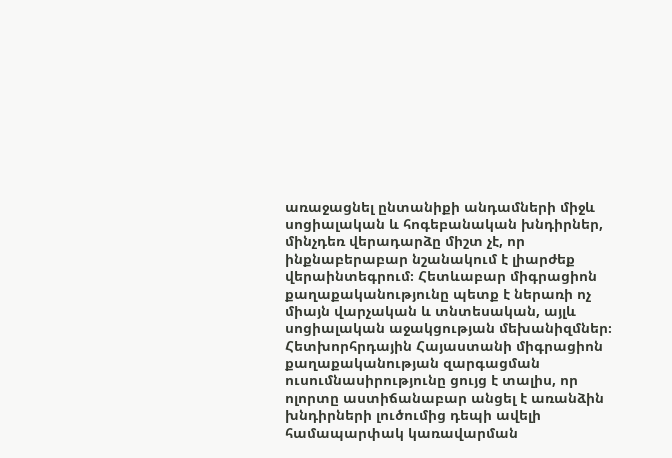առաջացնել ընտանիքի անդամների միջև սոցիալական և հոգեբանական խնդիրներ, մինչդեռ վերադարձը միշտ չէ, որ ինքնաբերաբար նշանակում է լիարժեք վերաինտեգրում։ Հետևաբար միգրացիոն քաղաքականությունը պետք է ներառի ոչ միայն վարչական և տնտեսական, այլև սոցիալական աջակցության մեխանիզմներ։ Հետխորհրդային Հայաստանի միգրացիոն քաղաքականության զարգացման ուսումնասիրությունը ցույց է տալիս, որ ոլորտը աստիճանաբար անցել է առանձին խնդիրների լուծումից դեպի ավելի համապարփակ կառավարման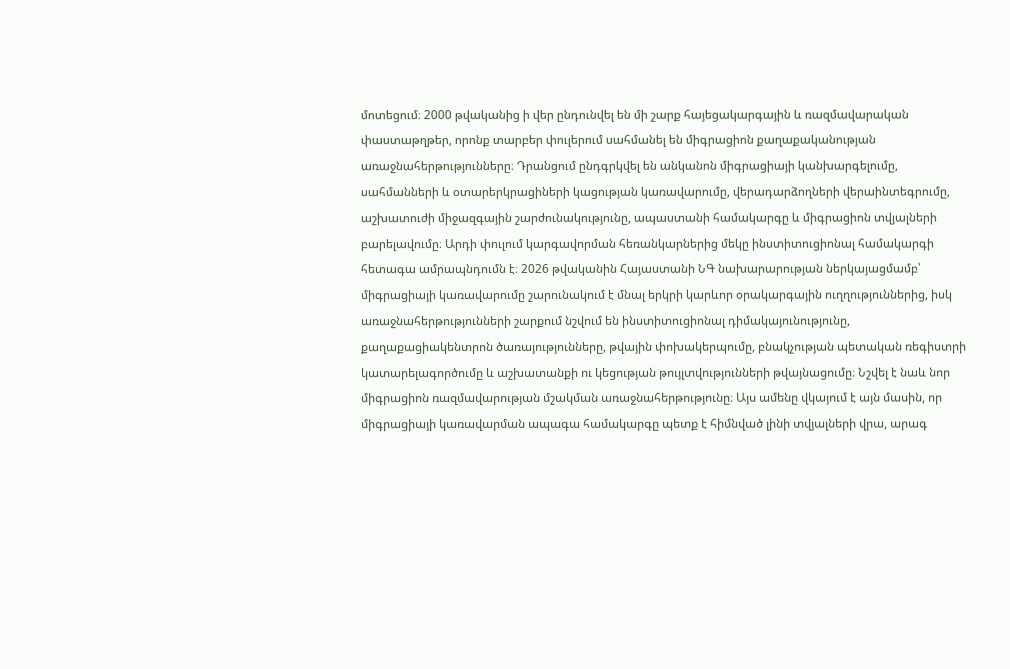մոտեցում։ 2000 թվականից ի վեր ընդունվել են մի շարք հայեցակարգային և ռազմավարական փաստաթղթեր, որոնք տարբեր փուլերում սահմանել են միգրացիոն քաղաքականության առաջնահերթությունները։ Դրանցում ընդգրկվել են անկանոն միգրացիայի կանխարգելումը, սահմանների և օտարերկրացիների կացության կառավարումը, վերադարձողների վերաինտեգրումը, աշխատուժի միջազգային շարժունակությունը, ապաստանի համակարգը և միգրացիոն տվյալների բարելավումը։ Արդի փուլում կարգավորման հեռանկարներից մեկը ինստիտուցիոնալ համակարգի հետագա ամրապնդումն է։ 2026 թվականին Հայաստանի ՆԳ նախարարության ներկայացմամբ՝ միգրացիայի կառավարումը շարունակում է մնալ երկրի կարևոր օրակարգային ուղղություններից, իսկ առաջնահերթությունների շարքում նշվում են ինստիտուցիոնալ դիմակայունությունը, քաղաքացիակենտրոն ծառայությունները, թվային փոխակերպումը, բնակչության պետական ռեգիստրի կատարելագործումը և աշխատանքի ու կեցության թույլտվությունների թվայնացումը։ Նշվել է նաև նոր միգրացիոն ռազմավարության մշակման առաջնահերթությունը։ Այս ամենը վկայում է այն մասին, որ միգրացիայի կառավարման ապագա համակարգը պետք է հիմնված լինի տվյալների վրա, արագ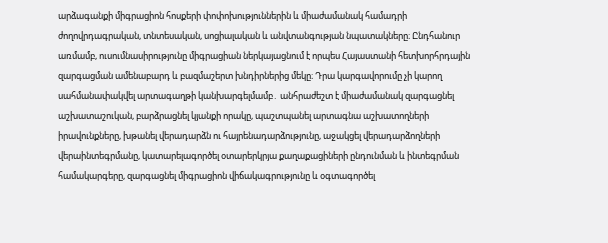արձագանքի միգրացիոն հոսքերի փոփոխություններին և միաժամանակ համադրի ժողովրդագրական, տնտեսական, սոցիալական և անվտանգության նպատակները։ Ընդհանուր առմամբ, ուսումնասիրությունը միգրացիան ներկայացնում է որպես Հայաստանի հետխորհրդային զարգացման ամենաբարդ և բազմաշերտ խնդիրներից մեկը։ Դրա կարգավորումը չի կարող սահմանափակվել արտագաղթի կանխարգելմամբ․ անհրաժեշտ է միաժամանակ զարգացնել աշխատաշուկան, բարձրացնել կյանքի որակը, պաշտպանել արտագնա աշխատողների իրավունքները, խթանել վերադարձն ու հայրենադարձությունը, աջակցել վերադարձողների վերաինտեգրմանը, կատարելագործել օտարերկրյա քաղաքացիների ընդունման և ինտեգրման համակարգերը, զարգացնել միգրացիոն վիճակագրությունը և օգտագործել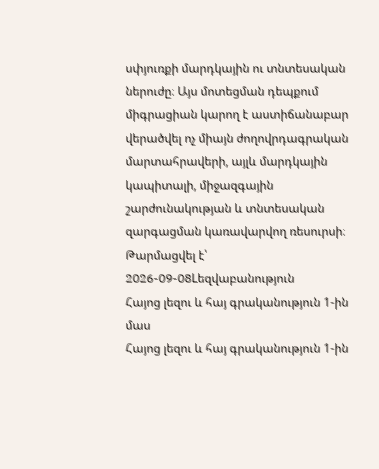սփյուռքի մարդկային ու տնտեսական ներուժը։ Այս մոտեցման դեպքում միգրացիան կարող է աստիճանաբար վերածվել ոչ միայն ժողովրդագրական մարտահրավերի, այլև մարդկային կապիտալի, միջազգային շարժունակության և տնտեսական զարգացման կառավարվող ռեսուրսի։
Թարմացվել է՝ 2026-09-08Lեզվաբանություն
Հայոց լեզու և հայ գրականություն 1-ին մաս
Հայոց լեզու և հայ գրականություն 1-ին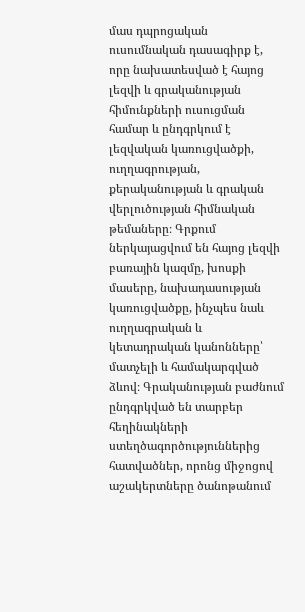մաս դպրոցական ուսումնական դասագիրք է, որը նախատեսված է հայոց լեզվի և գրականության հիմունքների ուսուցման համար և ընդգրկում է լեզվական կառուցվածքի, ուղղագրության, քերականության և գրական վերլուծության հիմնական թեմաները։ Գրքում ներկայացվում են հայոց լեզվի բառային կազմը, խոսքի մասերը, նախադասության կառուցվածքը, ինչպես նաև ուղղագրական և կետադրական կանոնները՝ մատչելի և համակարգված ձևով։ Գրականության բաժնում ընդգրկված են տարբեր հեղինակների ստեղծագործություններից հատվածներ, որոնց միջոցով աշակերտները ծանոթանում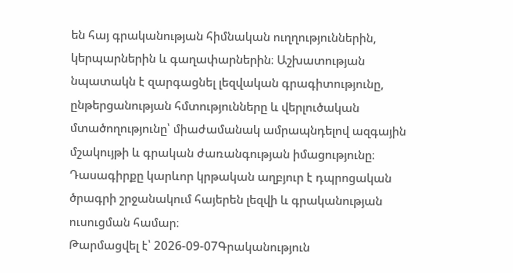են հայ գրականության հիմնական ուղղություններին, կերպարներին և գաղափարներին։ Աշխատության նպատակն է զարգացնել լեզվական գրագիտությունը, ընթերցանության հմտությունները և վերլուծական մտածողությունը՝ միաժամանակ ամրապնդելով ազգային մշակույթի և գրական ժառանգության իմացությունը։ Դասագիրքը կարևոր կրթական աղբյուր է դպրոցական ծրագրի շրջանակում հայերեն լեզվի և գրականության ուսուցման համար։
Թարմացվել է՝ 2026-09-07Գրականություն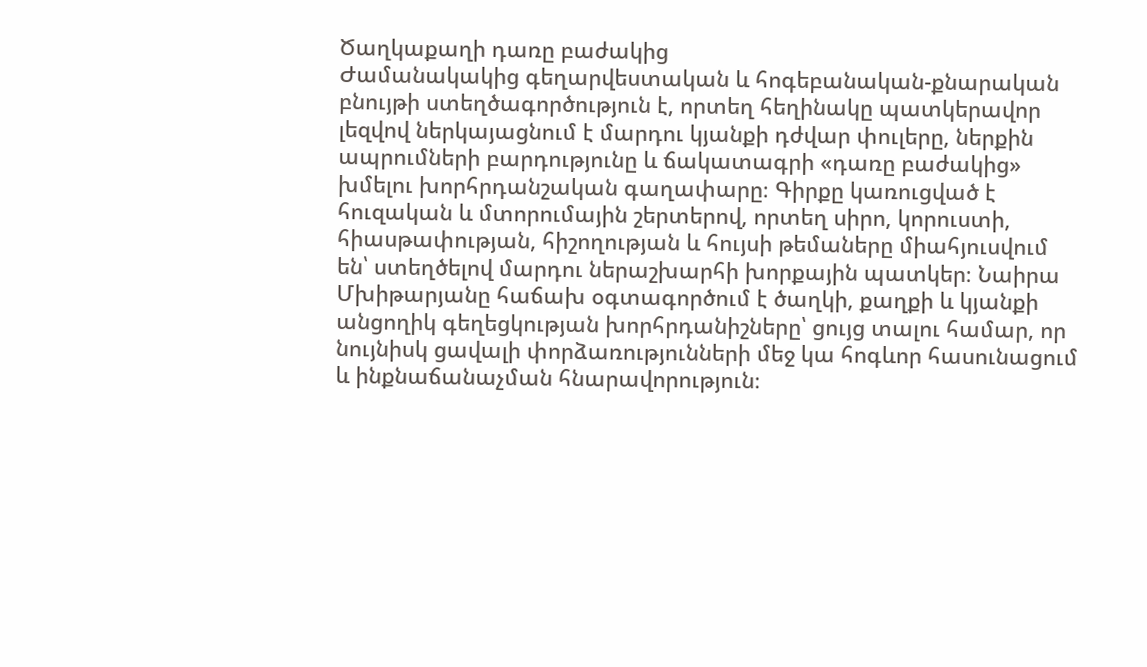Ծաղկաքաղի դառը բաժակից
Ժամանակակից գեղարվեստական և հոգեբանական-քնարական բնույթի ստեղծագործություն է, որտեղ հեղինակը պատկերավոր լեզվով ներկայացնում է մարդու կյանքի դժվար փուլերը, ներքին ապրումների բարդությունը և ճակատագրի «դառը բաժակից» խմելու խորհրդանշական գաղափարը։ Գիրքը կառուցված է հուզական և մտորումային շերտերով, որտեղ սիրո, կորուստի, հիասթափության, հիշողության և հույսի թեմաները միահյուսվում են՝ ստեղծելով մարդու ներաշխարհի խորքային պատկեր։ Նաիրա Մխիթարյանը հաճախ օգտագործում է ծաղկի, քաղքի և կյանքի անցողիկ գեղեցկության խորհրդանիշները՝ ցույց տալու համար, որ նույնիսկ ցավալի փորձառությունների մեջ կա հոգևոր հասունացում և ինքնաճանաչման հնարավորություն։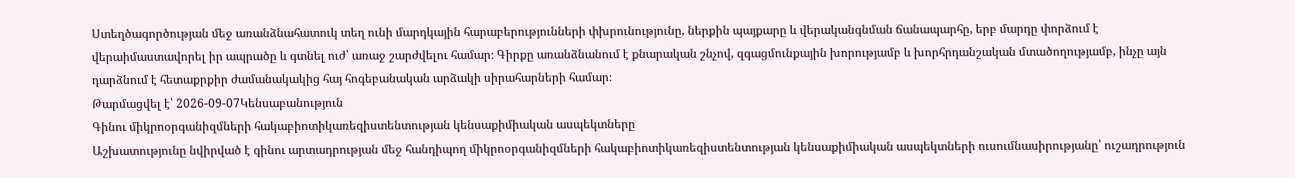Ստեղծագործության մեջ առանձնահատուկ տեղ ունի մարդկային հարաբերությունների փխրունությունը, ներքին պայքարը և վերականգնման ճանապարհը, երբ մարդը փորձում է վերաիմաստավորել իր ապրածը և գտնել ուժ՝ առաջ շարժվելու համար։ Գիրքը առանձնանում է քնարական շնչով, զգացմունքային խորությամբ և խորհրդանշական մտածողությամբ, ինչը այն դարձնում է հետաքրքիր ժամանակակից հայ հոգեբանական արձակի սիրահարների համար։
Թարմացվել է՝ 2026-09-07Կենսաբանություն
Գինու միկրոօրգանիզմների հակաբիոտիկառեզիստենտության կենսաքիմիական ասպեկտները
Աշխատությունը նվիրված է գինու արտադրության մեջ հանդիպող միկրոօրգանիզմների հակաբիոտիկառեզիստենտության կենսաքիմիական ասպեկտների ուսումնասիրությանը՝ ուշադրություն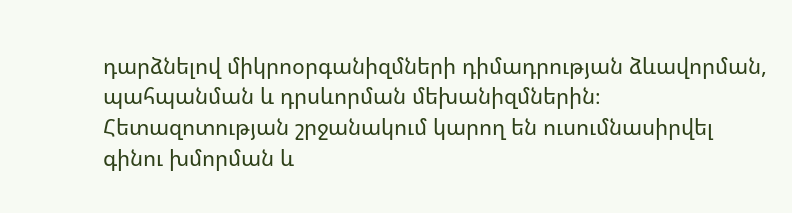դարձնելով միկրոօրգանիզմների դիմադրության ձևավորման, պահպանման և դրսևորման մեխանիզմներին։ Հետազոտության շրջանակում կարող են ուսումնասիրվել գինու խմորման և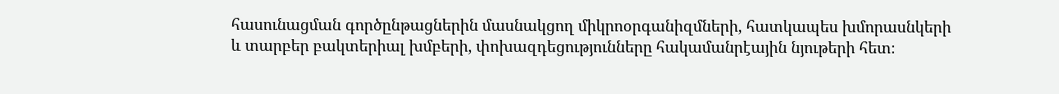հասունացման գործընթացներին մասնակցող միկրոօրգանիզմների, հատկապես խմորասնկերի և տարբեր բակտերիալ խմբերի, փոխազդեցությունները հակամանրէային նյութերի հետ։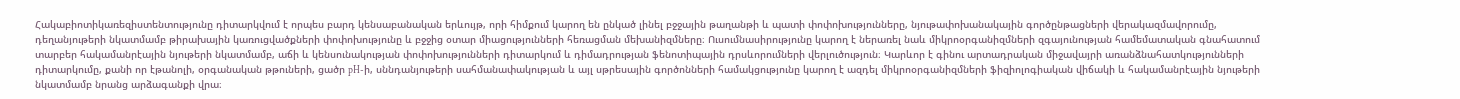Հակաբիոտիկառեզիստենտությունը դիտարկվում է որպես բարդ կենսաբանական երևույթ, որի հիմքում կարող են ընկած լինել բջջային թաղանթի և պատի փոփոխությունները, նյութափոխանակային գործընթացների վերակազմավորումը, դեղանյութերի նկատմամբ թիրախային կառուցվածքների փոփոխությունը և բջջից օտար միացությունների հեռացման մեխանիզմները։ Ուսումնասիրությունը կարող է ներառել նաև միկրոօրգանիզմների զգայունության համեմատական գնահատում տարբեր հակամանրէային նյութերի նկատմամբ, աճի և կենսունակության փոփոխությունների դիտարկում և դիմադրության ֆենոտիպային դրսևորումների վերլուծություն։ Կարևոր է գինու արտադրական միջավայրի առանձնահատկությունների դիտարկումը, քանի որ էթանոլի, օրգանական թթուների, ցածր pH-ի, սննդանյութերի սահմանափակության և այլ սթրեսային գործոնների համակցությունը կարող է ազդել միկրոօրգանիզմների ֆիզիոլոգիական վիճակի և հակամանրէային նյութերի նկատմամբ նրանց արձագանքի վրա։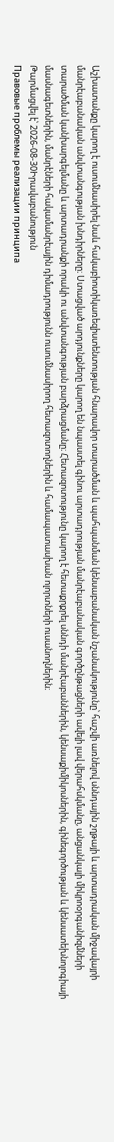Աշխատանքը կարող է ուսումնասիրել նաև հակաբիոտիկառեզիստենտության հնարավոր տարածման և պահպանման կենսաբանական նշանակությունը՝ հաշվի առնելով սննդային շղթայի և արտադրական միջավայրի մանրէաբանական անվտանգության խնդիրները։ Ստացված արդյունքները կարող են նպաստել գինու արտադրության մանրէաբանական գործընթացների ավելի լավ վերահսկմանը, անցանկալի միկրոօրգանիզմների տարածման կանխարգելմանը և արտադրանքի որակի ու անվտանգության բարձրացմանը։ Հետազոտությունը կարող է հետաքրքրել սննդի մանրէաբաններին, կենսաքիմիկոսներին, գինեգործության և կենսատեխնոլոգիայի մասնագետներին, մանրէների հակամանրէային դիմադրությունն ուսումնասիրող հետազոտողներին և համապատասխան ոլորտների ուսանողներին։
Թարմացվել է՝ 2026-08-30Իրավաբանություն
Правовые проблемы реализации принципа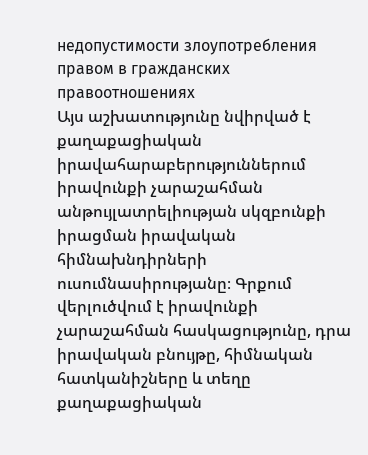недопустимости злоупотребления правом в гражданских правоотношениях
Այս աշխատությունը նվիրված է քաղաքացիական իրավահարաբերություններում իրավունքի չարաշահման անթույլատրելիության սկզբունքի իրացման իրավական հիմնախնդիրների ուսումնասիրությանը։ Գրքում վերլուծվում է իրավունքի չարաշահման հասկացությունը, դրա իրավական բնույթը, հիմնական հատկանիշները և տեղը քաղաքացիական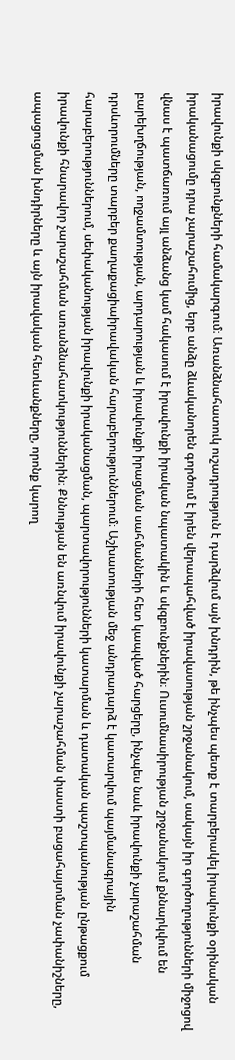իրավունքի սկզբունքների համակարգում։ Առանձնահատուկ ուշադրություն է դարձվում այն խնդրին, թե ինչպես պետք է տարբերակել իրավունքի օրինական իրականացումը դրա չարաշահումից, երբ անձը ձևականորեն գործում է իրեն վերապահված իրավասության շրջանակում, սակայն իր գործողությունների միջոցով վնաս է պատճառում այլ անձանց կամ հակասում է իրավունքի իրական նպատակին և սկզբունքներին։ Ուսումնասիրության շրջանակում քննարկվում են բարեխղճության, ողջամտության, արդարության և իրավունքի իրացման սահմանների հետ կապված հարցերը, ինչպես նաև իրավունքի չարաշահման դրսևորումները տարբեր քաղաքացիաիրավական հարաբերություններում։ Աշխատության մեջ անդրադարձ է կատարվում պայմանագրային հարաբերություններում, սեփականության իրավունքի իրականացման, պարտավորությունների կատարման և դատական պաշտպանության ընթացքում իրավունքի հնարավոր չարաշահման առանձնահատկություններին։ Քննության են առնվում իրավունքի չարաշահման փաստի բացահայտման չափանիշները, ապացուցման խնդիրները և այն իրավական հետևանքները, որոնք կարող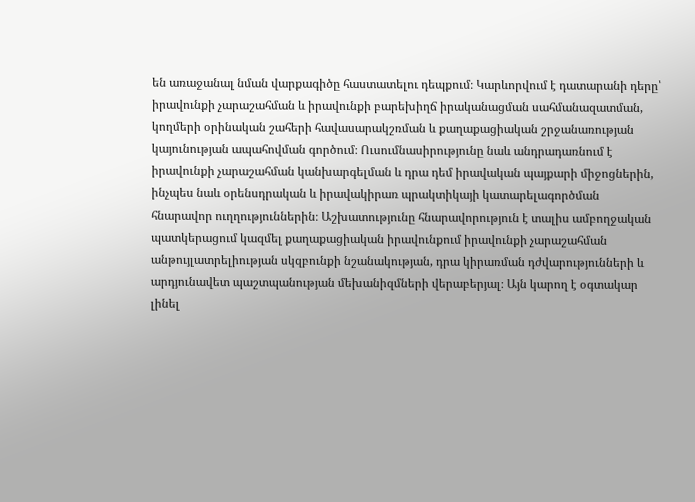են առաջանալ նման վարքագիծը հաստատելու դեպքում։ Կարևորվում է դատարանի դերը՝ իրավունքի չարաշահման և իրավունքի բարեխիղճ իրականացման սահմանազատման, կողմերի օրինական շահերի հավասարակշռման և քաղաքացիական շրջանառության կայունության ապահովման գործում։ Ուսումնասիրությունը նաև անդրադառնում է իրավունքի չարաշահման կանխարգելման և դրա դեմ իրավական պայքարի միջոցներին, ինչպես նաև օրենսդրական և իրավակիրառ պրակտիկայի կատարելագործման հնարավոր ուղղություններին։ Աշխատությունը հնարավորություն է տալիս ամբողջական պատկերացում կազմել քաղաքացիական իրավունքում իրավունքի չարաշահման անթույլատրելիության սկզբունքի նշանակության, դրա կիրառման դժվարությունների և արդյունավետ պաշտպանության մեխանիզմների վերաբերյալ։ Այն կարող է օգտակար լինել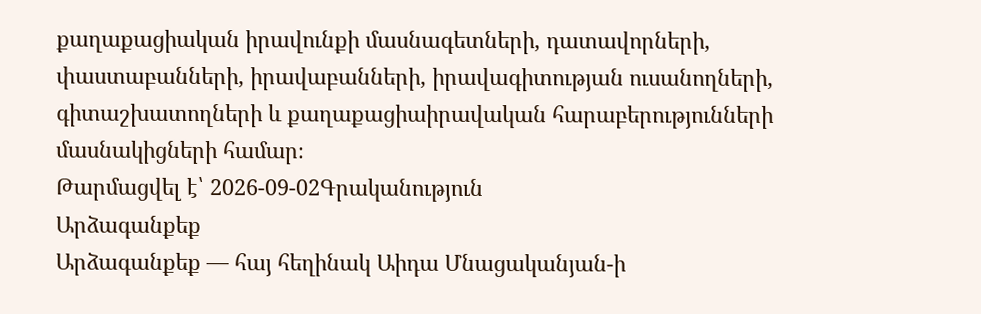քաղաքացիական իրավունքի մասնագետների, դատավորների, փաստաբանների, իրավաբանների, իրավագիտության ուսանողների, գիտաշխատողների և քաղաքացիաիրավական հարաբերությունների մասնակիցների համար։
Թարմացվել է՝ 2026-09-02Գրականություն
Արձագանքեք
Արձագանքեք — հայ հեղինակ Աիդա Մնացականյան-ի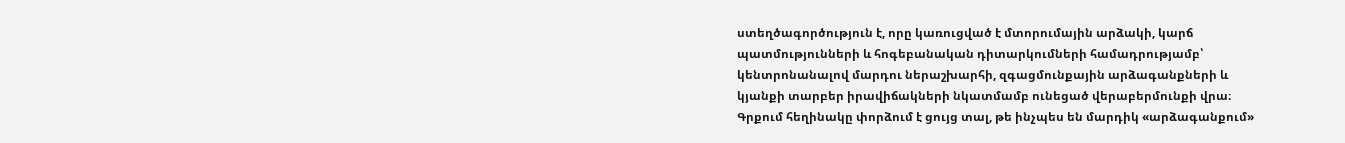ստեղծագործություն է, որը կառուցված է մտորումային արձակի, կարճ պատմությունների և հոգեբանական դիտարկումների համադրությամբ՝ կենտրոնանալով մարդու ներաշխարհի, զգացմունքային արձագանքների և կյանքի տարբեր իրավիճակների նկատմամբ ունեցած վերաբերմունքի վրա։ Գրքում հեղինակը փորձում է ցույց տալ, թե ինչպես են մարդիկ «արձագանքում»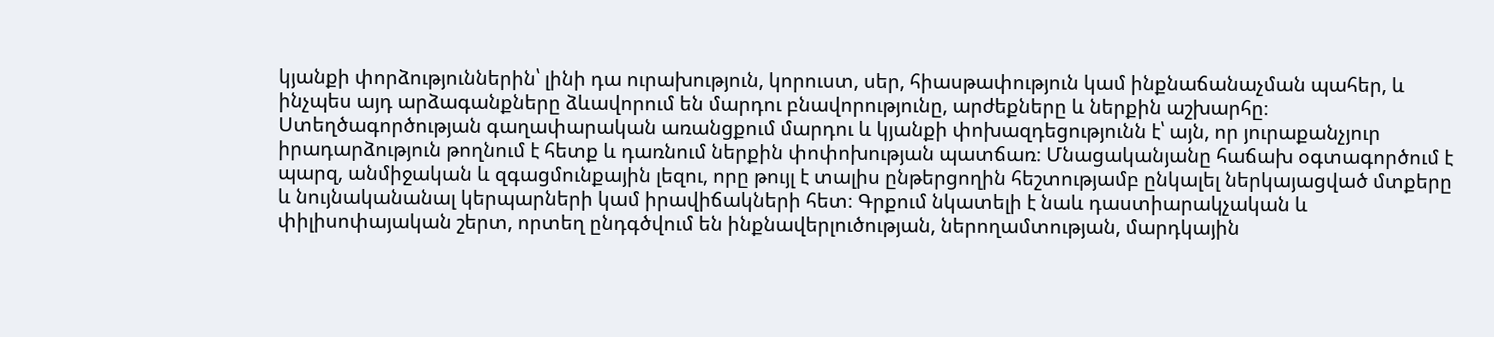կյանքի փորձություններին՝ լինի դա ուրախություն, կորուստ, սեր, հիասթափություն կամ ինքնաճանաչման պահեր, և ինչպես այդ արձագանքները ձևավորում են մարդու բնավորությունը, արժեքները և ներքին աշխարհը։ Ստեղծագործության գաղափարական առանցքում մարդու և կյանքի փոխազդեցությունն է՝ այն, որ յուրաքանչյուր իրադարձություն թողնում է հետք և դառնում ներքին փոփոխության պատճառ։ Մնացականյանը հաճախ օգտագործում է պարզ, անմիջական և զգացմունքային լեզու, որը թույլ է տալիս ընթերցողին հեշտությամբ ընկալել ներկայացված մտքերը և նույնականանալ կերպարների կամ իրավիճակների հետ։ Գրքում նկատելի է նաև դաստիարակչական և փիլիսոփայական շերտ, որտեղ ընդգծվում են ինքնավերլուծության, ներողամտության, մարդկային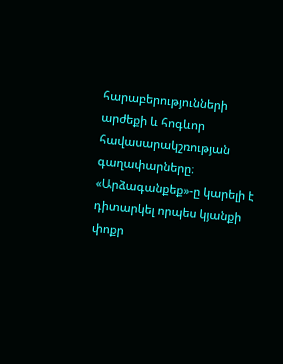հարաբերությունների արժեքի և հոգևոր հավասարակշռության գաղափարները։ «Արձագանքեք»-ը կարելի է դիտարկել որպես կյանքի փոքր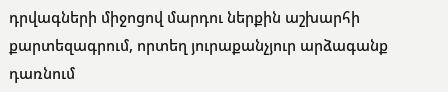դրվագների միջոցով մարդու ներքին աշխարհի քարտեզագրում, որտեղ յուրաքանչյուր արձագանք դառնում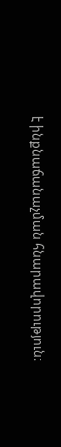է ինքնաճանաչման հնարավորություն։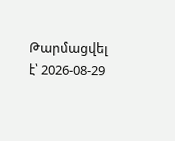Թարմացվել է՝ 2026-08-29